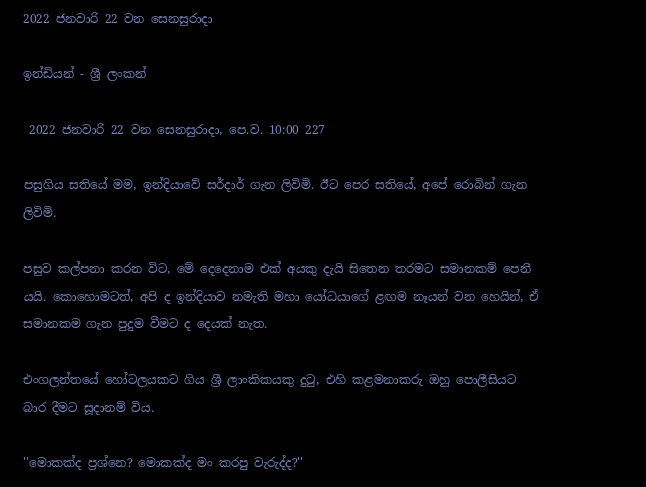2022 ජනවාරි 22 වන සෙනසුරාදා

ඉන්ඩියන් - ශ්‍රී ලංකන්

 2022 ජනවාරි 22 වන සෙනසුරාදා, පෙ.ව. 10:00 227

පසුගිය සතියේ මම, ඉන්දියාවේ සර්දාර් ගැන ලිවිමි. ඊට පෙර සතියේ, අපේ රොබින් ගැන ලිවිමි.

පසුව කල්පනා කරන විට, මේ දෙදෙනාම එක් අයකු දැයි සිතෙන තරමට සමානකම් පෙනී යයි. කොහොමටත්, අපි ද ඉන්දියාව නමැති මහා යෝධයාගේ ළඟම නෑයන් වන හෙයින්, ඒ සමානකම ගැන පුදුම වීමට ද දෙයක් නැත.

එංගලන්තයේ හෝටලයකට ගිය ශ්‍රී ලාංකිකයකු දුටු, එහි කළමනාකරු ඔහු පොලීසියට බාර දීමට සූදානම් විය.

''මොකක්ද ප්‍රශ්නෙ? මොකක්ද මං කරපු වැරුද්ද?''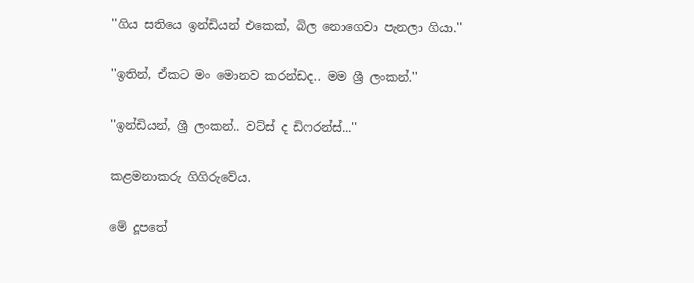''ගිය සතියෙ ඉන්ඩියන් එකෙක්, බිල නොගෙවා පැනලා ගියා.''

''ඉතින්, ඒකට මං මොනව කරන්ඩද.. මම ශ්‍රී ලංකන්.''

''ඉන්ඩියන්, ශ්‍රී ලංකන්.. වට්ස් ද ඩිෆරන්ස්...''

කළමනාකරු ගිගිරුවේය.

මේ දූපතේ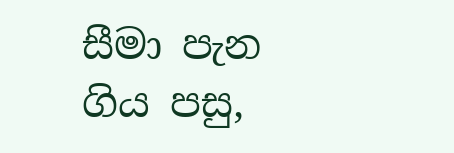සීමා පැන ගිය පසු,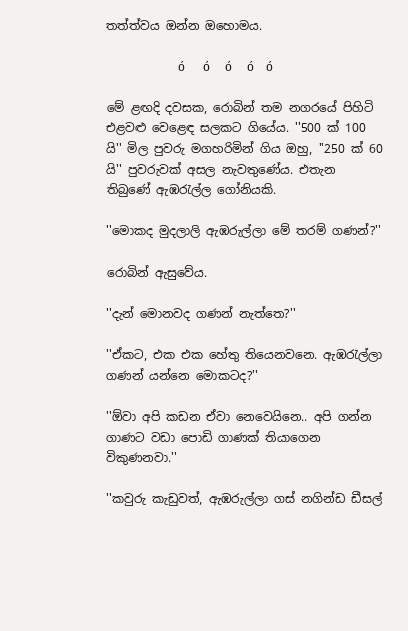තත්ත්වය ඔන්න ඔහොමය.

                        ó      ó     ó     ó    ó

මේ ළඟදි දවසක, රොබින් තම නගරයේ පිහිටි එළවළු වෙළෙඳ සලකට ගියේය. ''500 ක් 100 යි'' මිල පුවරු මගහරිමින් ගිය ඔහු, ''250 ක් 60 යි'' පුවරුවක් අසල නැවතුණේය. එතැන තිබුණේ ඇඹරැල්ල ගෝනියකි.

''මොකද මුදලාලි ඇඹරුල්ලා මේ තරම් ගණන්?''

රොබින් ඇසුවේය.

''දැන් මොනවද ගණන් නැත්තෙ?''

''ඒකට, එක එක හේතු තියෙනවනෙ. ඇඹරැල්ලා ගණන් යන්නෙ මොකටද?''

''ඕවා අපි කඩන ඒවා නෙවෙයිනෙ.. අපි ගන්න ගාණට වඩා පොඩි ගාණක් තියාගෙන විකුණනවා.''

''කවුරු කැඩුවත්, ඇඹරුල්ලා ගස් නගින්ඩ ඩීසල්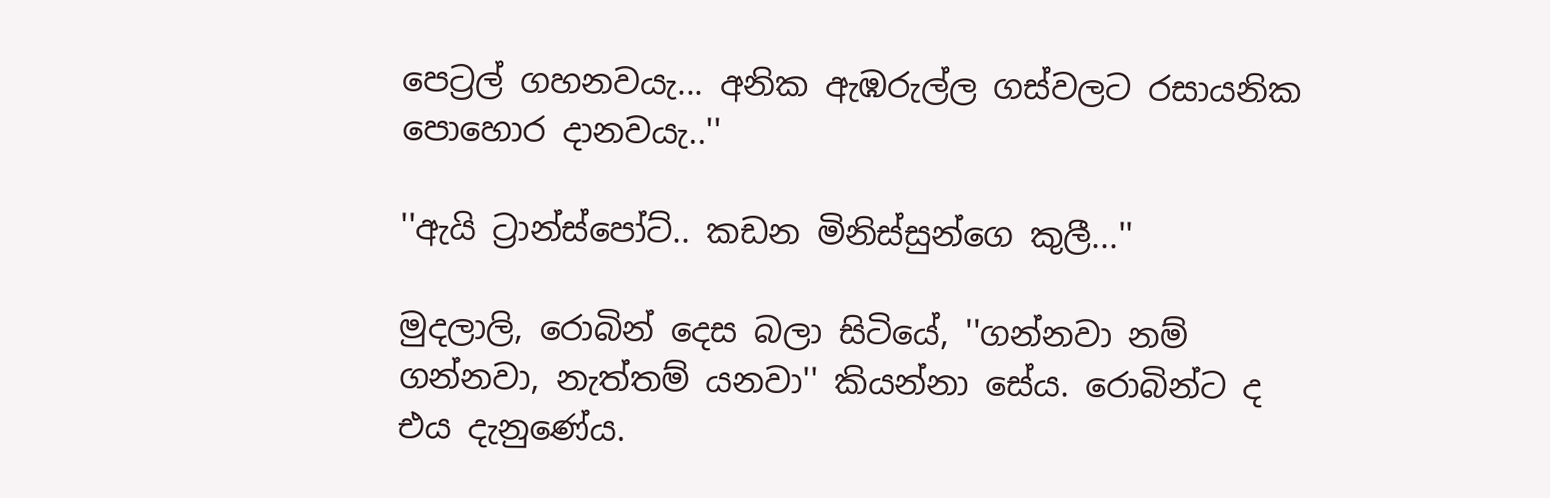පෙට්‍රල් ගහනවයැ... අනික ඇඹරුල්ල ගස්වලට රසායනික පොහොර දානවයැ..''

''ඇයි ට්‍රාන්ස්පෝට්.. කඩන මිනිස්සුන්ගෙ කුලී...''

මුදලාලි, රොබින් දෙස බලා සිටියේ, ''ගන්නවා නම් ගන්නවා, නැත්තම් යනවා'' කියන්නා සේය. රොබින්ට ද එය දැනුණේය.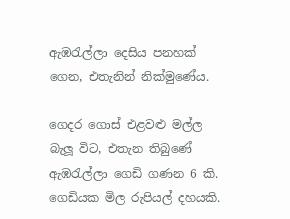ඇඹරැල්ලා දෙසිය පනහක් ගෙන, එතැනින් නික්මුණේය.

ගෙදර ගොස් එළවළු මල්ල බැලූ විට, එතැන තිබුණේ ඇඹරැල්ලා ගෙඩි ගණන 6 කි. ගෙඩියක මිල රුපියල් දහයකි.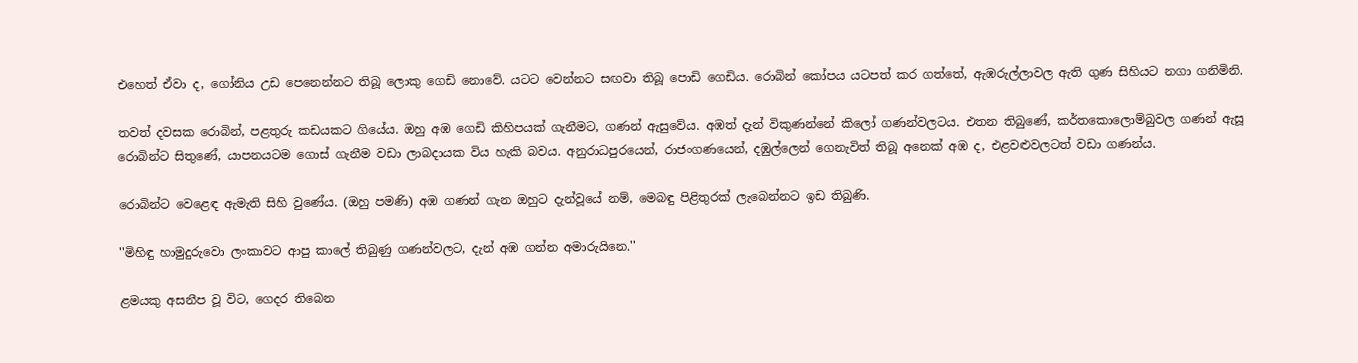එහෙත් ඒවා ද, ගෝනිය උඩ පෙනෙන්නට තිබූ ලොකු ගෙඩි නොවේ. යටට වෙන්නට සඟවා තිබූ පොඩි ගෙඩිය. රොබින් කෝපය යටපත් කර ගත්තේ, ඇඹරුල්ලාවල ඇති ගුණ සිහියට නගා ගනිමිනි.

තවත් දවසක රොබින්, පළතුරු කඩයකට ගියේය. ඔහු අඹ ගෙඩි කිහිපයක් ගැනීමට, ගණන් ඇසුවේය. අඹත් දැන් විකුණන්නේ කිලෝ ගණන්වලටය. එතන තිබුණේ, කර්තකොලොම්බුවල ගණන් ඇසූ රොබින්ට සිතුණේ, යාපනයටම ගොස් ගැනීම වඩා ලාබදායක විය හැකි බවය. අනුරාධපුරයෙන්, රාජංගණයෙන්, දඹුල්ලෙන් ගෙනැවිත් තිබූ අනෙක් අඹ ද, එළවළුවලටත් වඩා ගණන්ය.

රොබින්ට වෙළෙඳ ඇමැති සිහි වුණේය. (ඔහු පමණි) අඹ ගණන් ගැන ඔහුට දැන්වූයේ නම්, මෙබඳු පිළිතුරක් ලැබෙන්නට ඉඩ තිබුණි.

''මිහිඳු හාමුදුරුවො ලංකාවට ආපු කාලේ තිබුණු ගණන්වලට, දැන් අඹ ගන්න අමාරුයිනෙ.''

ළමයකු අසනීප වූ විට, ගෙදර තිබෙන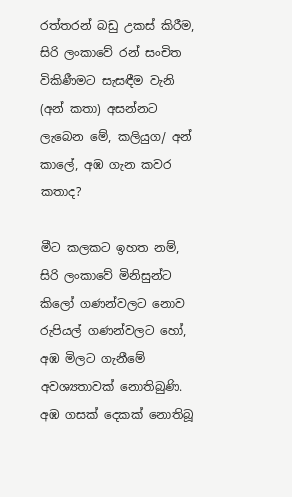රත්තරන් බඩු උකස් කිරීම, සිරි ලංකාවේ රන් සංචිත විකිණීමට සැසඳීම වැනි (අන් කතා) අසන්නට ලැබෙන මේ, කලියුග/ අන් කාලේ, අඹ ගැන කවර කතාද?

මීට කලකට ඉහත නම්, සිරි ලංකාවේ මිනිසුන්ට කිලෝ ගණන්වලට නොව රුපියල් ගණන්වලට හෝ, අඹ මිලට ගැනීමේ අවශ්‍යතාවක් නොතිබුණි. අඹ ගසක් දෙකක් නොතිබූ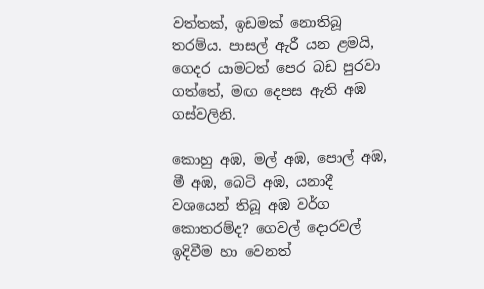වත්තක්, ඉඩමක් නොතිබූ තරම්ය. පාසල් ඇරී යන ළමයි, ගෙදර යාමටත් පෙර බඩ පුරවා ගත්තේ, මඟ දෙපස ඇති අඹ ගස්වලිනි.

කොහු අඹ, මල් අඹ, පොල් අඹ, මී අඹ, බෙටි අඹ, යනාදී වශයෙන් තිබූ අඹ වර්ග කොතරම්ද? ගෙවල් දොරවල් ඉදිවීම හා වෙනත්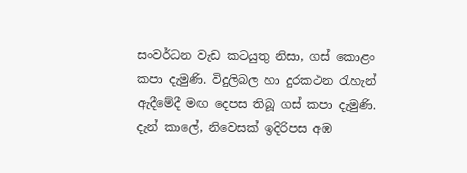සංවර්ධන වැඩ කටයුතු නිසා, ගස් කොළං කපා දැමුණි. විදුලිබල හා දුරකථන රැහැන් ඇදීමේදී මඟ දෙපස තිබූ ගස් කපා දැමුණි. දැන් කාලේ, නිවෙසක් ඉදිරිපස අඹ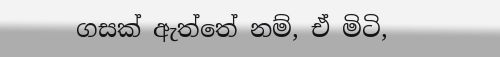ගසක් ඇත්තේ නම්, ඒ මිටි,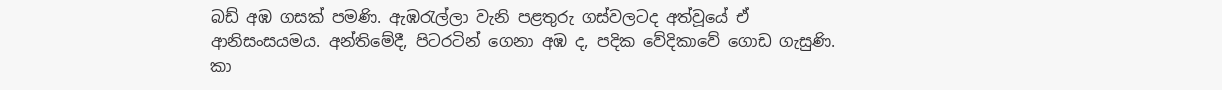බඩ් අඹ ගසක් පමණි. ඇඹරැල්ලා වැනි පළතුරු ගස්වලටද අත්වූයේ ඒ ආනිසංසයමය. අන්තිමේදී, පිටරටින් ගෙනා අඹ ද, පදික වේදිකාවේ ගොඩ ගැසුණි. කා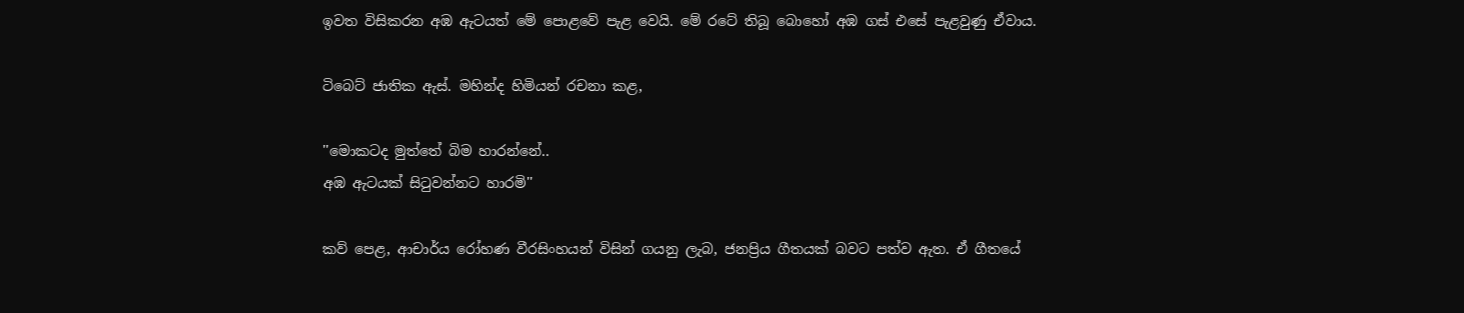ඉවත විසිකරන අඹ ඇටයත් මේ පොළවේ පැළ වෙයි. මේ රටේ තිබූ බොහෝ අඹ ගස් එසේ පැළවුණු ඒවාය.

ටිබෙට් ජාතික ඇස්. මහින්ද හිමියන් රචනා කළ,

''මොකටද මුත්තේ බිම හාරන්නේ..
අඹ ඇටයක් සිටුවන්නට හාරමි''

කව් පෙළ, ආචාර්ය රෝහණ වීරසිංහයන් විසින් ගයනු ලැබ, ජනප්‍රිය ගීතයක් බවට පත්ව ඇත. ඒ ගීතයේ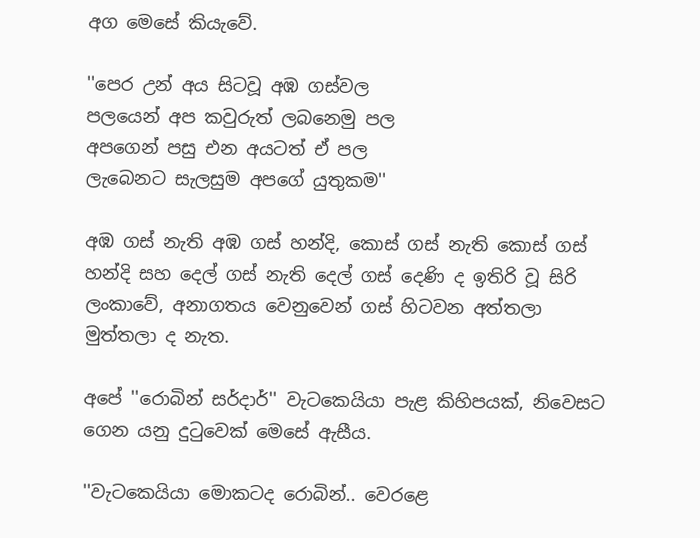අග මෙසේ කියැවේ.

''පෙර උන් අය සිටවූ අඹ ගස්වල
පලයෙන් අප කවුරුත් ලබනෙමු පල
අපගෙන් පසු එන අයටත් ඒ පල
ලැබෙනට සැලසුම අපගේ යුතුකම''

අඹ ගස් නැති අඹ ගස් හන්දි, කොස් ගස් නැති කොස් ගස් හන්දි සහ දෙල් ගස් නැති දෙල් ගස් දෙණි ද ඉතිරි වූ සිරි ලංකාවේ, අනාගතය වෙනුවෙන් ගස් හිටවන අත්තලා මුත්තලා ද නැත.

අපේ ''රොබින් සර්දාර්'' වැටකෙයියා පැළ කිහිපයක්, නිවෙසට ගෙන යනු දුටුවෙක් මෙසේ ඇසීය.

''වැටකෙයියා මොකටද රොබින්.. වෙරළෙ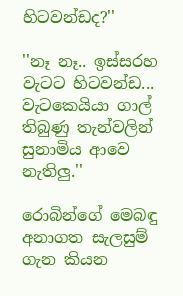හිටවන්ඩද?''

''නෑ නෑ.. ඉස්සරහ වැටට හිටවන්ඩ... වැටකෙයියා ගාල් තිබුණු තැන්වලින් සුනාමිය ආවෙ නැතිලු.''

රොබින්ගේ මෙබඳු අනාගත සැලසුම් ගැන කියන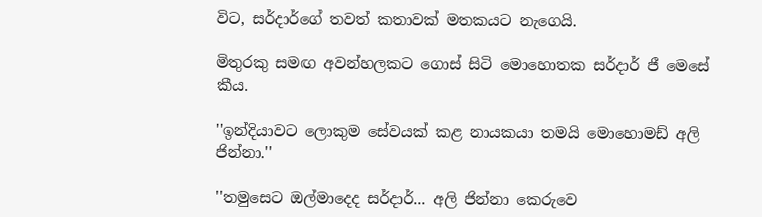විට, සර්දාර්ගේ තවත් කතාවක් මතකයට නැගෙයි.

මිතුරකු සමඟ අවන්හලකට ගොස් සිටි මොහොතක සර්දාර් ජී මෙසේ කීය.

''ඉන්දියාවට ලොකුම සේවයක් කළ නායකයා තමයි මොහොමඩ් අලි ජින්නා.''

''තමුසෙට ඔල්මාදෙද සර්දාර්... අලි ජින්නා කෙරුවෙ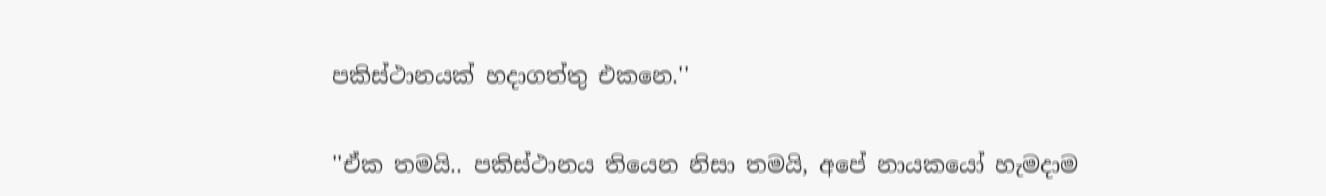පකිස්ථානයක් හදාගත්තු එකනෙ.''

''ඒක තමයි.. පකිස්ථානය තියෙන නිසා තමයි, අපේ නායකයෝ හැමදාම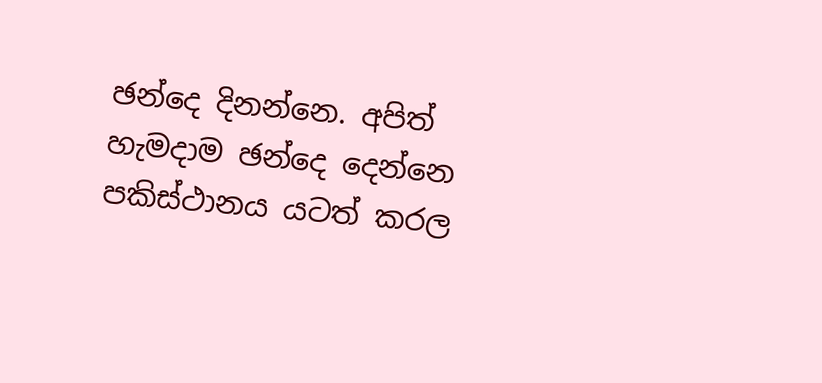ඡන්දෙ දිනන්නෙ. අපිත් හැමදාම ඡන්දෙ දෙන්නෙ පකිස්ථානය යටත් කරල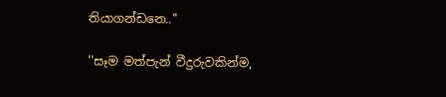තියාගන්ඩනෙ..''

''සෑම මත්පැන් වීදුරුවකින්ම,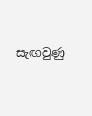සැඟවුණු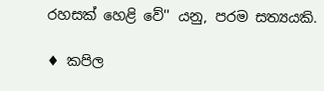රහසක් හෙළි වේ'' යනු, පරම සත්‍යයකි.

♦ කපිල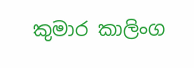කුමාර කාලිංග